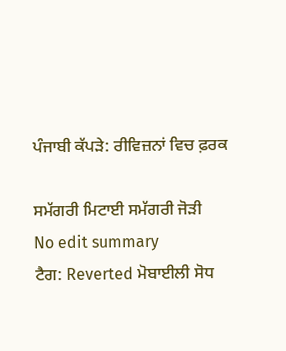ਪੰਜਾਬੀ ਕੱਪੜੇ: ਰੀਵਿਜ਼ਨਾਂ ਵਿਚ ਫ਼ਰਕ

ਸਮੱਗਰੀ ਮਿਟਾਈ ਸਮੱਗਰੀ ਜੋੜੀ
No edit summary
ਟੈਗ: Reverted ਮੋਬਾਈਲੀ ਸੋਧ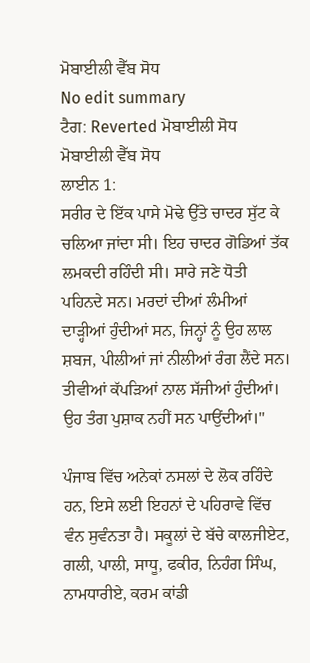ਮੋਬਾਈਲੀ ਵੈੱਬ ਸੋਧ
No edit summary
ਟੈਗ: Reverted ਮੋਬਾਈਲੀ ਸੋਧ ਮੋਬਾਈਲੀ ਵੈੱਬ ਸੋਧ
ਲਾਈਨ 1:
ਸਰੀਰ ਦੇ ਇੱਕ ਪਾਸੇ ਮੋਢੇ ਉੱਤੇ ਚਾਦਰ ਸੁੱਟ ਕੇ ਚਲਿਆ ਜਾਂਦਾ ਸੀ। ਇਹ ਚਾਦਰ ਗੋਡਿਆਂ ਤੱਕ ਲਮਕਦੀ ਰਹਿੰਦੀ ਸੀ। ਸਾਰੇ ਜਣੇ ਧੋਤੀ ਪਹਿਨਦੇ ਸਨ। ਮਰਦਾਂ ਦੀਆਂ ਲੰਮੀਆਂ ਦਾੜ੍ਹੀਆਂ ਹੁੰਦੀਆਂ ਸਨ, ਜਿਨ੍ਹਾਂ ਨੂੰ ਉਹ ਲਾਲ ਸ਼ਬਜ, ਪੀਲੀਆਂ ਜਾਂ ਨੀਲੀਆਂ ਰੰਗ ਲੈਂਦੇ ਸਨ। ਤੀਵੀਆਂ ਕੱਪੜਿਆਂ ਨਾਲ ਸੱਜੀਆਂ ਹੁੰਦੀਆਂ। ਉਹ ਤੰਗ ਪੁਸ਼ਾਕ ਨਹੀਂ ਸਨ ਪਾਉਂਦੀਆਂ।"

ਪੰਜਾਬ ਵਿੱਚ ਅਨੇਕਾਂ ਨਸਲਾਂ ਦੇ ਲੋਕ ਰਹਿੰਦੇ ਹਨ, ਇਸੇ ਲਈ ਇਹਨਾਂ ਦੇ ਪਹਿਰਾਵੇ ਵਿੱਚ ਵੰਨ ਸੁਵੰਨਤਾ ਹੈ। ਸਕੂਲਾਂ ਦੇ ਬੱਚੇ ਕਾਲਜੀਏਟ, ਗਲੀ, ਪਾਲੀ, ਸਾਧੂ, ਫਕੀਰ, ਨਿਹੰਗ ਸਿੰਘ, ਨਾਮਧਾਰੀਏ, ਕਰਮ ਕਾਂਡੀ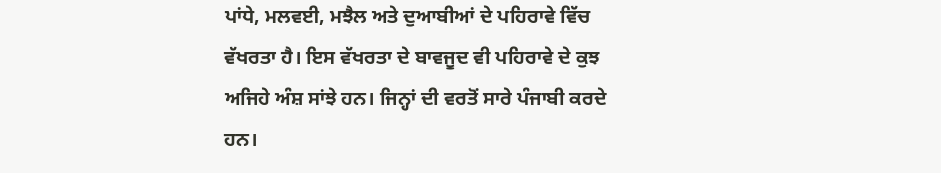ਪਾਂਧੇ, ਮਲਵਈ, ਮਝੈਲ ਅਤੇ ਦੁਆਬੀਆਂ ਦੇ ਪਹਿਰਾਵੇ ਵਿੱਚ ਵੱਖਰਤਾ ਹੈ। ਇਸ ਵੱਖਰਤਾ ਦੇ ਬਾਵਜੂਦ ਵੀ ਪਹਿਰਾਵੇ ਦੇ ਕੁਝ ਅਜਿਹੇ ਅੰਸ਼ ਸਾਂਝੇ ਹਨ। ਜਿਨ੍ਹਾਂ ਦੀ ਵਰਤੋਂ ਸਾਰੇ ਪੰਜਾਬੀ ਕਰਦੇ ਹਨ।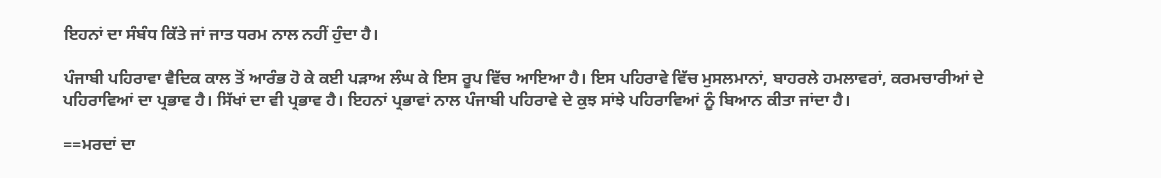ਇਹਨਾਂ ਦਾ ਸੰਬੰਧ ਕਿੱਤੇ ਜਾਂ ਜਾਤ ਧਰਮ ਨਾਲ ਨਹੀਂ ਹੁੰਦਾ ਹੈ।

ਪੰਜਾਬੀ ਪਹਿਰਾਵਾ ਵੈਦਿਕ ਕਾਲ ਤੋਂ ਆਰੰਭ ਹੋ ਕੇ ਕਈ ਪੜਾਅ ਲੰਘ ਕੇ ਇਸ ਰੂਪ ਵਿੱਚ ਆਇਆ ਹੈ। ਇਸ ਪਹਿਰਾਵੇ ਵਿੱਚ ਮੁਸਲਮਾਨਾਂ, ਬਾਹਰਲੇ ਹਮਲਾਵਰਾਂ, ਕਰਮਚਾਰੀਆਂ ਦੇ ਪਹਿਰਾਵਿਆਂ ਦਾ ਪ੍ਰਭਾਵ ਹੈ। ਸਿੱਖਾਂ ਦਾ ਵੀ ਪ੍ਰਭਾਵ ਹੈ। ਇਹਨਾਂ ਪ੍ਰਭਾਵਾਂ ਨਾਲ ਪੰਜਾਬੀ ਪਹਿਰਾਵੇ ਦੇ ਕੁਝ ਸਾਂਝੇ ਪਹਿਰਾਵਿਆਂ ਨੂੰ ਬਿਆਨ ਕੀਤਾ ਜਾਂਦਾ ਹੈ।

==ਮਰਦਾਂ ਦਾ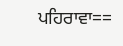ਪਹਿਰਾਵਾ==